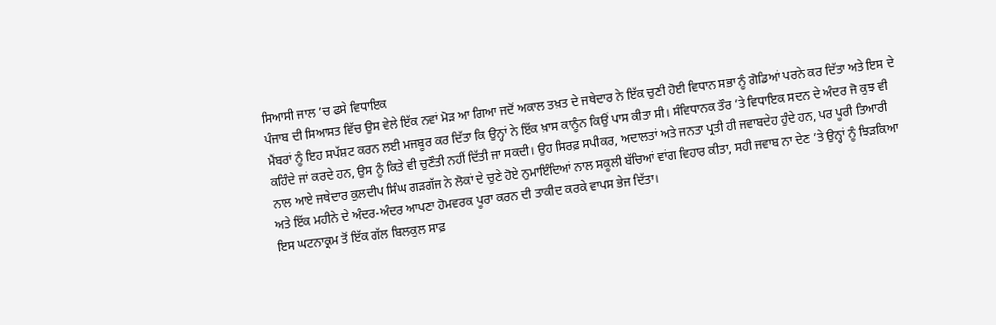ਸਿਆਸੀ ਜਾਲ ’ਚ ਫਸੇ ਵਿਧਾਇਕ
ਪੰਜਾਬ ਦੀ ਸਿਆਸਤ ਵਿੱਚ ਉਸ ਵੇਲੇ ਇੱਕ ਨਵਾਂ ਮੋੜ ਆ ਗਿਆ ਜਦੋਂ ਅਕਾਲ ਤਖ਼ਤ ਦੇ ਜਥੇਦਾਰ ਨੇ ਇੱਕ ਚੁਣੀ ਹੋਈ ਵਿਧਾਨ ਸਭਾ ਨੂੰ ਗੋਡਿਆਂ ਪਰਨੇ ਕਰ ਦਿੱਤਾ ਅਤੇ ਇਸ ਦੇ ਮੈਂਬਰਾਂ ਨੂੰ ਇਹ ਸਪੱਸ਼ਟ ਕਰਨ ਲਈ ਮਜਬੂਰ ਕਰ ਦਿੱਤਾ ਕਿ ਉਨ੍ਹਾਂ ਨੇ ਇੱਕ ਖ਼ਾਸ ਕਾਨੂੰਨ ਕਿਉਂ ਪਾਸ ਕੀਤਾ ਸੀ। ਸੰਵਿਧਾਨਕ ਤੌਰ ’ਤੇ ਵਿਧਾਇਕ ਸਦਨ ਦੇ ਅੰਦਰ ਜੋ ਕੁਝ ਵੀ ਕਹਿੰਦੇ ਜਾਂ ਕਰਦੇ ਹਨ, ਉਸ ਨੂੰ ਕਿਤੇ ਵੀ ਚੁਣੌਤੀ ਨਹੀਂ ਦਿੱਤੀ ਜਾ ਸਕਦੀ। ਉਹ ਸਿਰਫ਼ ਸਪੀਕਰ, ਅਦਾਲਤਾਂ ਅਤੇ ਜਨਤਾ ਪ੍ਰਤੀ ਹੀ ਜਵਾਬਦੇਹ ਹੁੰਦੇ ਹਨ, ਪਰ ਪੂਰੀ ਤਿਆਰੀ ਨਾਲ ਆਏ ਜਥੇਦਾਰ ਕੁਲਦੀਪ ਸਿੰਘ ਗੜਗੱਜ ਨੇ ਲੋਕਾਂ ਦੇ ਚੁਣੇ ਹੋਏ ਨੁਮਾਇੰਦਿਆਂ ਨਾਲ ਸਕੂਲੀ ਬੱਚਿਆਂ ਵਾਂਗ ਵਿਹਾਰ ਕੀਤਾ, ਸਹੀ ਜਵਾਬ ਨਾ ਦੇਣ ’ਤੇ ਉਨ੍ਹਾਂ ਨੂੰ ਝਿੜਕਿਆ ਅਤੇ ਇੱਕ ਮਹੀਨੇ ਦੇ ਅੰਦਰ-ਅੰਦਰ ਆਪਣਾ ਹੋਮਵਰਕ ਪੂਰਾ ਕਰਨ ਦੀ ਤਾਕੀਦ ਕਰਕੇ ਵਾਪਸ ਭੇਜ ਦਿੱਤਾ।
ਇਸ ਘਟਨਾਕ੍ਰਮ ਤੋਂ ਇੱਕ ਗੱਲ ਬਿਲਕੁਲ ਸਾਫ਼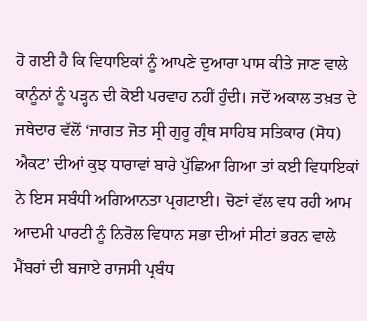ਹੋ ਗਈ ਹੈ ਕਿ ਵਿਧਾਇਕਾਂ ਨੂੰ ਆਪਣੇ ਦੁਆਰਾ ਪਾਸ ਕੀਤੇ ਜਾਣ ਵਾਲੇ ਕਾਨੂੰਨਾਂ ਨੂੰ ਪੜ੍ਹਨ ਦੀ ਕੋਈ ਪਰਵਾਹ ਨਹੀਂ ਹੁੰਦੀ। ਜਦੋਂ ਅਕਾਲ ਤਖ਼ਤ ਦੇ ਜਥੇਦਾਰ ਵੱਲੋਂ ‘ਜਾਗਤ ਜੋਤ ਸ੍ਰੀ ਗੁਰੂ ਗ੍ਰੰਥ ਸਾਹਿਬ ਸਤਿਕਾਰ (ਸੋਧ) ਐਕਟ’ ਦੀਆਂ ਕੁਝ ਧਾਰਾਵਾਂ ਬਾਰੇ ਪੁੱਛਿਆ ਗਿਆ ਤਾਂ ਕਈ ਵਿਧਾਇਕਾਂ ਨੇ ਇਸ ਸਬੰਧੀ ਅਗਿਆਨਤਾ ਪ੍ਰਗਟਾਈ। ਚੋਣਾਂ ਵੱਲ ਵਧ ਰਹੀ ਆਮ ਆਦਮੀ ਪਾਰਟੀ ਨੂੰ ਨਿਰੋਲ ਵਿਧਾਨ ਸਭਾ ਦੀਆਂ ਸੀਟਾਂ ਭਰਨ ਵਾਲੇ ਮੈਂਬਰਾਂ ਦੀ ਬਜਾਏ ਰਾਜਸੀ ਪ੍ਰਬੰਧ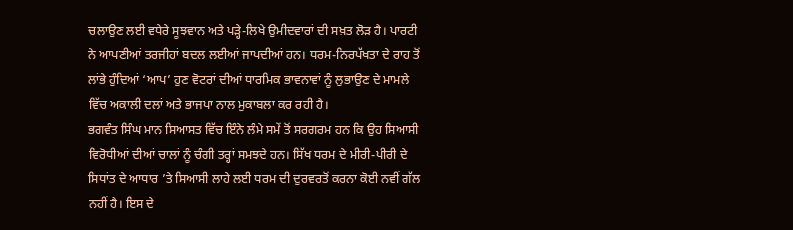ਚਲਾਉਣ ਲਈ ਵਧੇਰੇ ਸੂਝਵਾਨ ਅਤੇ ਪੜ੍ਹੇ-ਲਿਖੇ ਉਮੀਦਵਾਰਾਂ ਦੀ ਸਖ਼ਤ ਲੋੜ ਹੈ। ਪਾਰਟੀ ਨੇ ਆਪਣੀਆਂ ਤਰਜੀਹਾਂ ਬਦਲ ਲਈਆਂ ਜਾਪਦੀਆਂ ਹਨ। ਧਰਮ-ਨਿਰਪੱਖਤਾ ਦੇ ਰਾਹ ਤੋਂ ਲਾਂਭੇ ਹੁੰਦਿਆਂ ‘ਆਪ’ ਹੁਣ ਵੋਟਰਾਂ ਦੀਆਂ ਧਾਰਮਿਕ ਭਾਵਨਾਵਾਂ ਨੂੰ ਲੁਭਾਉਣ ਦੇ ਮਾਮਲੇ ਵਿੱਚ ਅਕਾਲੀ ਦਲਾਂ ਅਤੇ ਭਾਜਪਾ ਨਾਲ ਮੁਕਾਬਲਾ ਕਰ ਰਹੀ ਹੈ।
ਭਗਵੰਤ ਸਿੰਘ ਮਾਨ ਸਿਆਸਤ ਵਿੱਚ ਇੰਨੇ ਲੰਮੇ ਸਮੇਂ ਤੋਂ ਸਰਗਰਮ ਹਨ ਕਿ ਉਹ ਸਿਆਸੀ ਵਿਰੋਧੀਆਂ ਦੀਆਂ ਚਾਲਾਂ ਨੂੰ ਚੰਗੀ ਤਰ੍ਹਾਂ ਸਮਝਦੇ ਹਨ। ਸਿੱਖ ਧਰਮ ਦੇ ਮੀਰੀ-ਪੀਰੀ ਦੇ ਸਿਧਾਂਤ ਦੇ ਆਧਾਰ ’ਤੇ ਸਿਆਸੀ ਲਾਹੇ ਲਈ ਧਰਮ ਦੀ ਦੁਰਵਰਤੋਂ ਕਰਨਾ ਕੋਈ ਨਵੀਂ ਗੱਲ ਨਹੀਂ ਹੈ। ਇਸ ਦੇ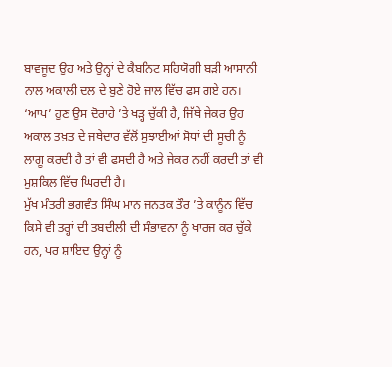ਬਾਵਜੂਦ ਉਹ ਅਤੇ ਉਨ੍ਹਾਂ ਦੇ ਕੈਬਨਿਟ ਸਹਿਯੋਗੀ ਬੜੀ ਆਸਾਨੀ ਨਾਲ ਅਕਾਲੀ ਦਲ ਦੇ ਬੁਣੇ ਹੋਏ ਜਾਲ ਵਿੱਚ ਫਸ ਗਏ ਹਨ। ‘ਆਪ’ ਹੁਣ ਉਸ ਦੋਰਾਹੇ ’ਤੇ ਖੜ੍ਹ ਚੁੱਕੀ ਹੈ, ਜਿੱਥੇ ਜੇਕਰ ਉਹ ਅਕਾਲ ਤਖ਼ਤ ਦੇ ਜਥੇਦਾਰ ਵੱਲੋਂ ਸੁਝਾਈਆਂ ਸੋਧਾਂ ਦੀ ਸੂਚੀ ਨੂੰ ਲਾਗੂ ਕਰਦੀ ਹੈ ਤਾਂ ਵੀ ਫਸਦੀ ਹੈ ਅਤੇ ਜੇਕਰ ਨਹੀਂ ਕਰਦੀ ਤਾਂ ਵੀ ਮੁਸ਼ਕਿਲ ਵਿੱਚ ਘਿਰਦੀ ਹੈ।
ਮੁੱਖ ਮੰਤਰੀ ਭਗਵੰਤ ਸਿੰਘ ਮਾਨ ਜਨਤਕ ਤੌਰ ’ਤੇ ਕਾਨੂੰਨ ਵਿੱਚ ਕਿਸੇ ਵੀ ਤਰ੍ਹਾਂ ਦੀ ਤਬਦੀਲੀ ਦੀ ਸੰਭਾਵਨਾ ਨੂੰ ਖਾਰਜ ਕਰ ਚੁੱਕੇ ਹਨ, ਪਰ ਸ਼ਾਇਦ ਉਨ੍ਹਾਂ ਨੂੰ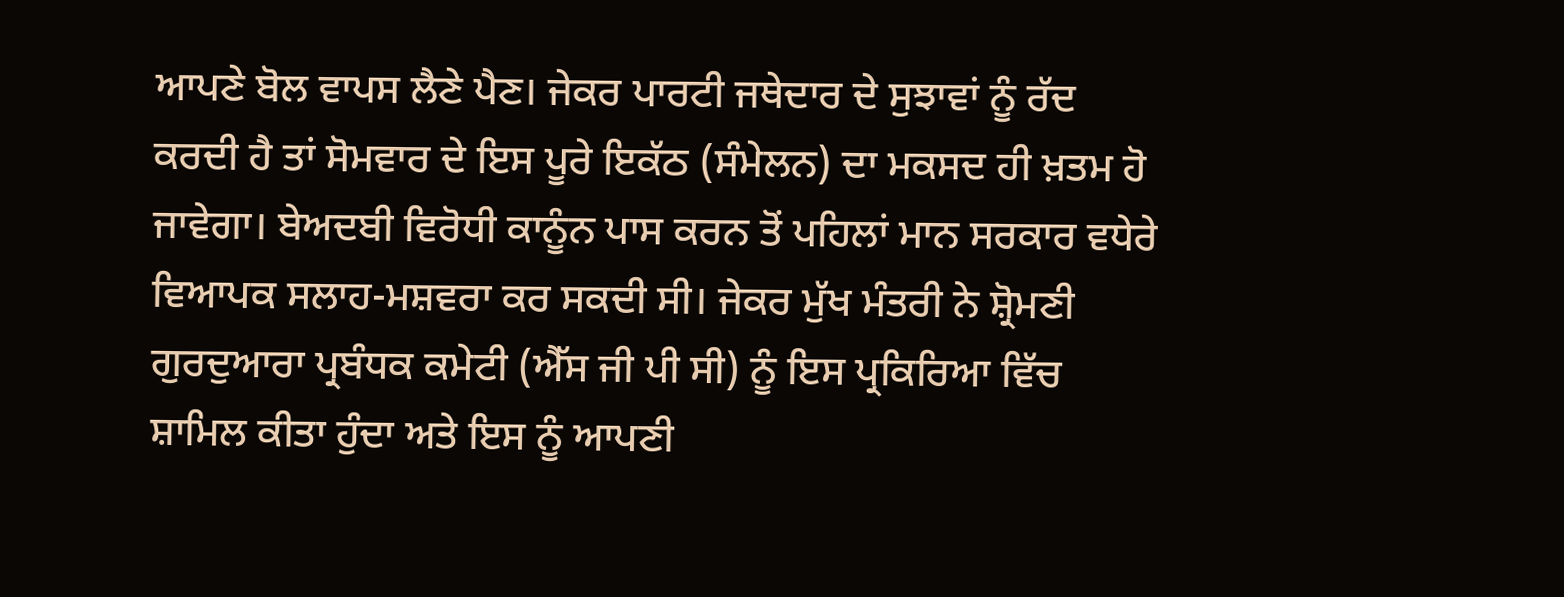ਆਪਣੇ ਬੋਲ ਵਾਪਸ ਲੈਣੇ ਪੈਣ। ਜੇਕਰ ਪਾਰਟੀ ਜਥੇਦਾਰ ਦੇ ਸੁਝਾਵਾਂ ਨੂੰ ਰੱਦ ਕਰਦੀ ਹੈ ਤਾਂ ਸੋਮਵਾਰ ਦੇ ਇਸ ਪੂਰੇ ਇਕੱਠ (ਸੰਮੇਲਨ) ਦਾ ਮਕਸਦ ਹੀ ਖ਼ਤਮ ਹੋ ਜਾਵੇਗਾ। ਬੇਅਦਬੀ ਵਿਰੋਧੀ ਕਾਨੂੰਨ ਪਾਸ ਕਰਨ ਤੋਂ ਪਹਿਲਾਂ ਮਾਨ ਸਰਕਾਰ ਵਧੇਰੇ ਵਿਆਪਕ ਸਲਾਹ-ਮਸ਼ਵਰਾ ਕਰ ਸਕਦੀ ਸੀ। ਜੇਕਰ ਮੁੱਖ ਮੰਤਰੀ ਨੇ ਸ਼੍ਰੋਮਣੀ ਗੁਰਦੁਆਰਾ ਪ੍ਰਬੰਧਕ ਕਮੇਟੀ (ਐੱਸ ਜੀ ਪੀ ਸੀ) ਨੂੰ ਇਸ ਪ੍ਰਕਿਰਿਆ ਵਿੱਚ ਸ਼ਾਮਿਲ ਕੀਤਾ ਹੁੰਦਾ ਅਤੇ ਇਸ ਨੂੰ ਆਪਣੀ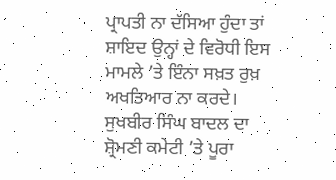ਪ੍ਰਾਪਤੀ ਨਾ ਦੱਸਿਆ ਹੁੰਦਾ ਤਾਂ ਸ਼ਾਇਦ ਉਨ੍ਹਾਂ ਦੇ ਵਿਰੋਧੀ ਇਸ ਮਾਮਲੇ ’ਤੇ ਇੰਨਾ ਸਖ਼ਤ ਰੁਖ਼ ਅਖਤਿਆਰ ਨਾ ਕਰਦੇ। ਸੁਖਬੀਰ ਸਿੰਘ ਬਾਦਲ ਦਾ ਸ਼੍ਰੋਮਣੀ ਕਮੇਟੀ ’ਤੇ ਪੂਰਾ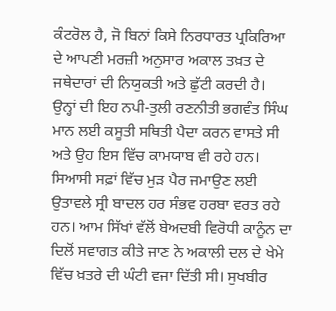ਕੰਟਰੋਲ ਹੈ, ਜੋ ਬਿਨਾਂ ਕਿਸੇ ਨਿਰਧਾਰਤ ਪ੍ਰਕਿਰਿਆ ਦੇ ਆਪਣੀ ਮਰਜ਼ੀ ਅਨੁਸਾਰ ਅਕਾਲ ਤਖ਼ਤ ਦੇ ਜਥੇਦਾਰਾਂ ਦੀ ਨਿਯੁਕਤੀ ਅਤੇ ਛੁੱਟੀ ਕਰਦੀ ਹੈ।
ਉਨ੍ਹਾਂ ਦੀ ਇਹ ਨਪੀ-ਤੁਲੀ ਰਣਨੀਤੀ ਭਗਵੰਤ ਸਿੰਘ ਮਾਨ ਲਈ ਕਸੂਤੀ ਸਥਿਤੀ ਪੈਦਾ ਕਰਨ ਵਾਸਤੇ ਸੀ ਅਤੇ ਉਹ ਇਸ ਵਿੱਚ ਕਾਮਯਾਬ ਵੀ ਰਹੇ ਹਨ। ਸਿਆਸੀ ਸਫ਼ਾਂ ਵਿੱਚ ਮੁੜ ਪੈਰ ਜਮਾਉਣ ਲਈ ਉਤਾਵਲੇ ਸ੍ਰੀ ਬਾਦਲ ਹਰ ਸੰਭਵ ਹਰਬਾ ਵਰਤ ਰਹੇ ਹਨ। ਆਮ ਸਿੱਖਾਂ ਵੱਲੋਂ ਬੇਅਦਬੀ ਵਿਰੋਧੀ ਕਾਨੂੰਨ ਦਾ ਦਿਲੋਂ ਸਵਾਗਤ ਕੀਤੇ ਜਾਣ ਨੇ ਅਕਾਲੀ ਦਲ ਦੇ ਖੇਮੇ ਵਿੱਚ ਖ਼ਤਰੇ ਦੀ ਘੰਟੀ ਵਜਾ ਦਿੱਤੀ ਸੀ। ਸੁਖਬੀਰ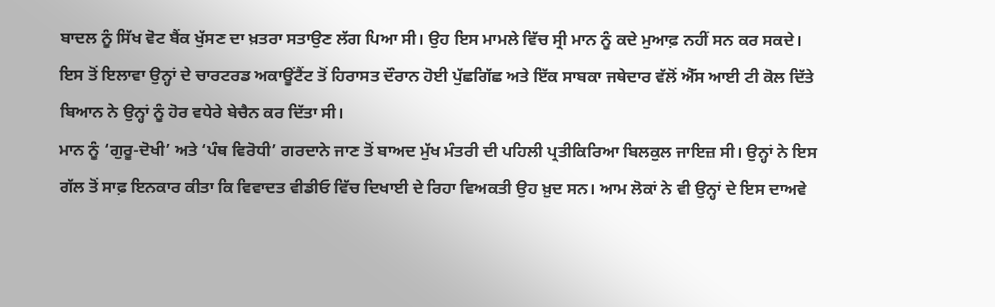ਬਾਦਲ ਨੂੰ ਸਿੱਖ ਵੋਟ ਬੈਂਕ ਖੁੱਸਣ ਦਾ ਖ਼ਤਰਾ ਸਤਾਉਣ ਲੱਗ ਪਿਆ ਸੀ। ਉਹ ਇਸ ਮਾਮਲੇ ਵਿੱਚ ਸ੍ਰੀ ਮਾਨ ਨੂੰ ਕਦੇ ਮੁਆਫ਼ ਨਹੀਂ ਸਨ ਕਰ ਸਕਦੇ। ਇਸ ਤੋਂ ਇਲਾਵਾ ਉਨ੍ਹਾਂ ਦੇ ਚਾਰਟਰਡ ਅਕਾਊਂਟੈਂਟ ਤੋਂ ਹਿਰਾਸਤ ਦੌਰਾਨ ਹੋਈ ਪੁੱਛਗਿੱਛ ਅਤੇ ਇੱਕ ਸਾਬਕਾ ਜਥੇਦਾਰ ਵੱਲੋਂ ਐੱਸ ਆਈ ਟੀ ਕੋਲ ਦਿੱਤੇ ਬਿਆਨ ਨੇ ਉਨ੍ਹਾਂ ਨੂੰ ਹੋਰ ਵਧੇਰੇ ਬੇਚੈਨ ਕਰ ਦਿੱਤਾ ਸੀ।
ਮਾਨ ਨੂੰ ‘ਗੁਰੂ-ਦੋਖੀ’ ਅਤੇ ‘ਪੰਥ ਵਿਰੋਧੀ’ ਗਰਦਾਨੇ ਜਾਣ ਤੋਂ ਬਾਅਦ ਮੁੱਖ ਮੰਤਰੀ ਦੀ ਪਹਿਲੀ ਪ੍ਰਤੀਕਿਰਿਆ ਬਿਲਕੁਲ ਜਾਇਜ਼ ਸੀ। ਉਨ੍ਹਾਂ ਨੇ ਇਸ ਗੱਲ ਤੋਂ ਸਾਫ਼ ਇਨਕਾਰ ਕੀਤਾ ਕਿ ਵਿਵਾਦਤ ਵੀਡੀਓ ਵਿੱਚ ਦਿਖਾਈ ਦੇ ਰਿਹਾ ਵਿਅਕਤੀ ਉਹ ਖ਼ੁਦ ਸਨ। ਆਮ ਲੋਕਾਂ ਨੇ ਵੀ ਉਨ੍ਹਾਂ ਦੇ ਇਸ ਦਾਅਵੇ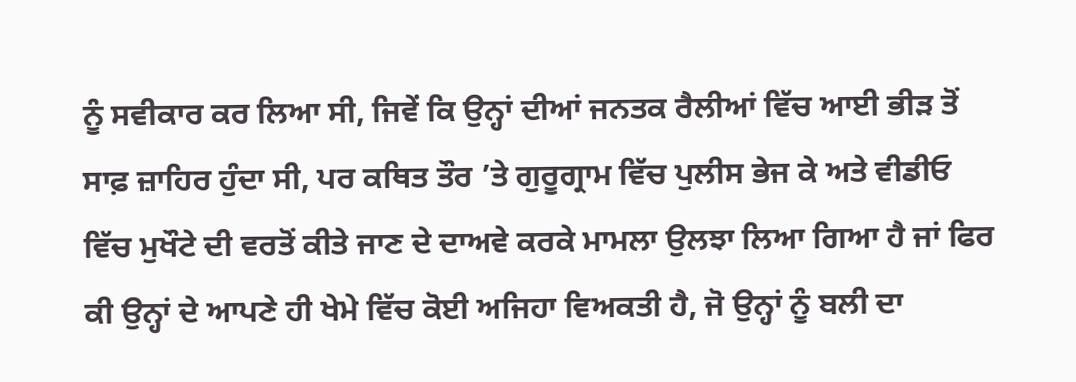ਨੂੰ ਸਵੀਕਾਰ ਕਰ ਲਿਆ ਸੀ, ਜਿਵੇਂ ਕਿ ਉਨ੍ਹਾਂ ਦੀਆਂ ਜਨਤਕ ਰੈਲੀਆਂ ਵਿੱਚ ਆਈ ਭੀੜ ਤੋਂ ਸਾਫ਼ ਜ਼ਾਹਿਰ ਹੁੰਦਾ ਸੀ, ਪਰ ਕਥਿਤ ਤੌਰ ’ਤੇ ਗੁਰੂਗ੍ਰਾਮ ਵਿੱਚ ਪੁਲੀਸ ਭੇਜ ਕੇ ਅਤੇ ਵੀਡੀਓ ਵਿੱਚ ਮੁਖੌਟੇ ਦੀ ਵਰਤੋਂ ਕੀਤੇ ਜਾਣ ਦੇ ਦਾਅਵੇ ਕਰਕੇ ਮਾਮਲਾ ਉਲਝਾ ਲਿਆ ਗਿਆ ਹੈ ਜਾਂ ਫਿਰ ਕੀ ਉਨ੍ਹਾਂ ਦੇ ਆਪਣੇ ਹੀ ਖੇਮੇ ਵਿੱਚ ਕੋਈ ਅਜਿਹਾ ਵਿਅਕਤੀ ਹੈ, ਜੋ ਉਨ੍ਹਾਂ ਨੂੰ ਬਲੀ ਦਾ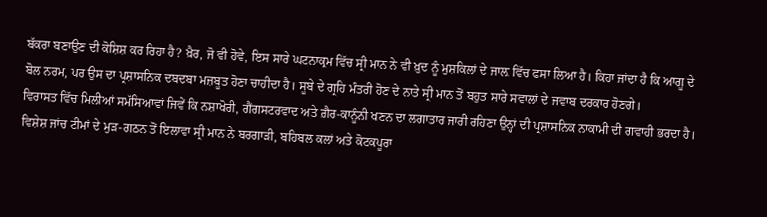ਬੱਕਰਾ ਬਣਾਉਣ ਦੀ ਕੋਸ਼ਿਸ਼ ਕਰ ਰਿਹਾ ਹੈ? ਖ਼ੈਰ, ਜੋ ਵੀ ਹੋਵੇ, ਇਸ ਸਾਰੇ ਘਟਨਾਕ੍ਰਮ ਵਿੱਚ ਸ੍ਰੀ ਮਾਨ ਨੇ ਵੀ ਖ਼ੁਦ ਨੂੰ ਮੁਸ਼ਕਿਲਾਂ ਦੇ ਜਾਲ਼ ਵਿੱਚ ਫਸਾ ਲਿਆ ਹੈ। ਕਿਹਾ ਜਾਂਦਾ ਹੈ ਕਿ ਆਗੂ ਦੇ ਬੋਲ ਨਰਮ, ਪਰ ਉਸ ਦਾ ਪ੍ਰਸ਼ਾਸਨਿਕ ਦਬਦਬਾ ਮਜ਼ਬੂਤ ਹੋਣਾ ਚਾਹੀਦਾ ਹੈ। ਸੂਬੇ ਦੇ ਗ੍ਰਹਿ ਮੰਤਰੀ ਹੋਣ ਦੇ ਨਾਤੇ ਸ੍ਰੀ ਮਾਨ ਤੋਂ ਬਹੁਤ ਸਾਰੇ ਸਵਾਲਾਂ ਦੇ ਜਵਾਬ ਦਰਕਾਰ ਹੋਣਗੇ।
ਵਿਰਾਸਤ ਵਿੱਚ ਮਿਲੀਆਂ ਸਮੱਸਿਆਵਾਂ ਜਿਵੇਂ ਕਿ ਨਸ਼ਾਖੋਰੀ, ਗੈਂਗਸਟਰਵਾਦ ਅਤੇ ਗ਼ੈਰ-ਕਾਨੂੰਨੀ ਖਣਨ ਦਾ ਲਗਾਤਾਰ ਜਾਰੀ ਰਹਿਣਾ ਉਨ੍ਹਾਂ ਦੀ ਪ੍ਰਸ਼ਾਸਨਿਕ ਨਾਕਾਮੀ ਦੀ ਗਵਾਹੀ ਭਰਦਾ ਹੈ। ਵਿਸ਼ੇਸ਼ ਜਾਂਚ ਟੀਮਾਂ ਦੇ ਮੁੜ-ਗਠਨ ਤੋਂ ਇਲਾਵਾ ਸ੍ਰੀ ਮਾਨ ਨੇ ਬਰਗਾੜੀ, ਬਹਿਬਲ ਕਲਾਂ ਅਤੇ ਕੋਟਕਪੂਰਾ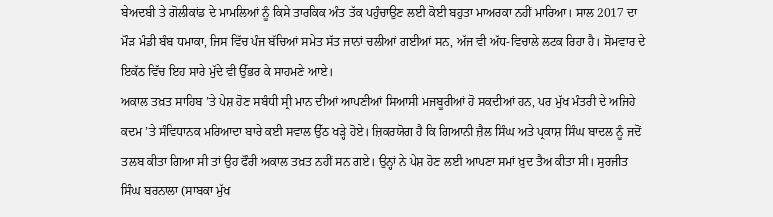ਬੇਅਦਬੀ ਤੇ ਗੋਲੀਕਾਂਡ ਦੇ ਮਾਮਲਿਆਂ ਨੂੰ ਕਿਸੇ ਤਾਰਕਿਕ ਅੰਤ ਤੱਕ ਪਹੁੰਚਾਉਣ ਲਈ ਕੋਈ ਬਹੁਤਾ ਮਾਅਰਕਾ ਨਹੀਂ ਮਾਰਿਆ। ਸਾਲ 2017 ਦਾ ਮੌੜ ਮੰਡੀ ਬੰਬ ਧਮਾਕਾ, ਜਿਸ ਵਿੱਚ ਪੰਜ ਬੱਚਿਆਂ ਸਮੇਤ ਸੱਤ ਜਾਨਾਂ ਚਲੀਆਂ ਗਈਆਂ ਸਨ, ਅੱਜ ਵੀ ਅੱਧ-ਵਿਚਾਲੇ ਲਟਕ ਰਿਹਾ ਹੈ। ਸੋਮਵਾਰ ਦੇ ਇਕੱਠ ਵਿੱਚ ਇਹ ਸਾਰੇ ਮੁੱਦੇ ਵੀ ਉੱਭਰ ਕੇ ਸਾਹਮਣੇ ਆਏ।
ਅਕਾਲ ਤਖ਼ਤ ਸਾਹਿਬ ’ਤੇ ਪੇਸ਼ ਹੋਣ ਸਬੰਧੀ ਸ੍ਰੀ ਮਾਨ ਦੀਆਂ ਆਪਣੀਆਂ ਸਿਆਸੀ ਮਜਬੂਰੀਆਂ ਹੋ ਸਕਦੀਆਂ ਹਨ, ਪਰ ਮੁੱਖ ਮੰਤਰੀ ਦੇ ਅਜਿਹੇ ਕਦਮ ’ਤੇ ਸੰਵਿਧਾਨਕ ਮਰਿਆਦਾ ਬਾਰੇ ਕਈ ਸਵਾਲ ਉੱਠ ਖੜ੍ਹੇ ਹੋਏ। ਜ਼ਿਕਰਯੋਗ ਹੈ ਕਿ ਗਿਆਨੀ ਜ਼ੈਲ ਸਿੰਘ ਅਤੇ ਪ੍ਰਕਾਸ਼ ਸਿੰਘ ਬਾਦਲ ਨੂੰ ਜਦੋਂ ਤਲਬ ਕੀਤਾ ਗਿਆ ਸੀ ਤਾਂ ਉਹ ਫੌਰੀ ਅਕਾਲ ਤਖ਼ਤ ਨਹੀਂ ਸਨ ਗਏ। ਉਨ੍ਹਾਂ ਨੇ ਪੇਸ਼ ਹੋਣ ਲਈ ਆਪਣਾ ਸਮਾਂ ਖ਼ੁਦ ਤੈਅ ਕੀਤਾ ਸੀ। ਸੁਰਜੀਤ ਸਿੰਘ ਬਰਨਾਲਾ (ਸਾਬਕਾ ਮੁੱਖ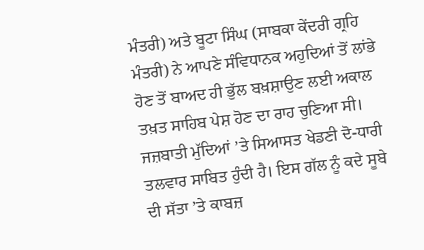ਮੰਤਰੀ) ਅਤੇ ਬੂਟਾ ਸਿੰਘ (ਸਾਬਕਾ ਕੇਂਦਰੀ ਗ੍ਰਹਿ ਮੰਤਰੀ) ਨੇ ਆਪਣੇ ਸੰਵਿਧਾਨਕ ਅਹੁਦਿਆਂ ਤੋਂ ਲਾਂਭੇ ਹੋਣ ਤੋਂ ਬਾਅਦ ਹੀ ਭੁੱਲ ਬਖ਼ਸ਼ਾਉਣ ਲਈ ਅਕਾਲ ਤਖ਼ਤ ਸਾਹਿਬ ਪੇਸ਼ ਹੋਣ ਦਾ ਰਾਹ ਚੁਣਿਆ ਸੀ। ਜਜ਼ਬਾਤੀ ਮੁੱਦਿਆਂ ’ਤੇ ਸਿਆਸਤ ਖੇਡਣੀ ਦੋ-ਧਾਰੀ ਤਲਵਾਰ ਸਾਬਿਤ ਹੁੰਦੀ ਹੈ। ਇਸ ਗੱਲ ਨੂੰ ਕਦੇ ਸੂਬੇ ਦੀ ਸੱਤਾ ’ਤੇ ਕਾਬਜ਼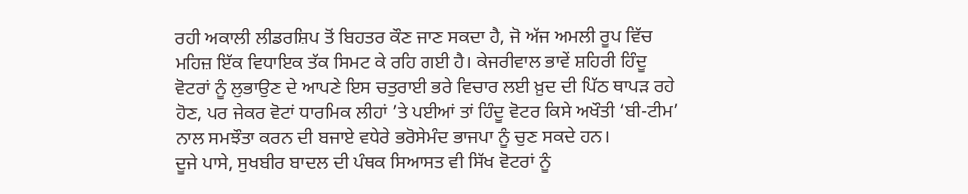ਰਹੀ ਅਕਾਲੀ ਲੀਡਰਸ਼ਿਪ ਤੋਂ ਬਿਹਤਰ ਕੌਣ ਜਾਣ ਸਕਦਾ ਹੈ, ਜੋ ਅੱਜ ਅਮਲੀ ਰੂਪ ਵਿੱਚ ਮਹਿਜ਼ ਇੱਕ ਵਿਧਾਇਕ ਤੱਕ ਸਿਮਟ ਕੇ ਰਹਿ ਗਈ ਹੈ। ਕੇਜਰੀਵਾਲ ਭਾਵੇਂ ਸ਼ਹਿਰੀ ਹਿੰਦੂ ਵੋਟਰਾਂ ਨੂੰ ਲੁਭਾਉਣ ਦੇ ਆਪਣੇ ਇਸ ਚਤੁਰਾਈ ਭਰੇ ਵਿਚਾਰ ਲਈ ਖ਼ੁਦ ਦੀ ਪਿੱਠ ਥਾਪੜ ਰਹੇ ਹੋਣ, ਪਰ ਜੇਕਰ ਵੋਟਾਂ ਧਾਰਮਿਕ ਲੀਹਾਂ ’ਤੇ ਪਈਆਂ ਤਾਂ ਹਿੰਦੂ ਵੋਟਰ ਕਿਸੇ ਅਖੌਤੀ ‘ਬੀ-ਟੀਮ’ ਨਾਲ ਸਮਝੌਤਾ ਕਰਨ ਦੀ ਬਜਾਏ ਵਧੇਰੇ ਭਰੋਸੇਮੰਦ ਭਾਜਪਾ ਨੂੰ ਚੁਣ ਸਕਦੇ ਹਨ।
ਦੂਜੇ ਪਾਸੇ, ਸੁਖਬੀਰ ਬਾਦਲ ਦੀ ਪੰਥਕ ਸਿਆਸਤ ਵੀ ਸਿੱਖ ਵੋਟਰਾਂ ਨੂੰ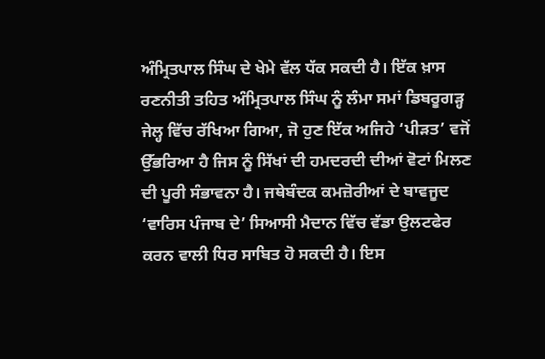ਅੰਮ੍ਰਿਤਪਾਲ ਸਿੰਘ ਦੇ ਖੇਮੇ ਵੱਲ ਧੱਕ ਸਕਦੀ ਹੈ। ਇੱਕ ਖ਼ਾਸ ਰਣਨੀਤੀ ਤਹਿਤ ਅੰਮ੍ਰਿਤਪਾਲ ਸਿੰਘ ਨੂੰ ਲੰਮਾ ਸਮਾਂ ਡਿਬਰੂਗੜ੍ਹ ਜੇਲ੍ਹ ਵਿੱਚ ਰੱਖਿਆ ਗਿਆ, ਜੋ ਹੁਣ ਇੱਕ ਅਜਿਹੇ ‘ਪੀੜਤ’ ਵਜੋਂ ਉੱਭਰਿਆ ਹੈ ਜਿਸ ਨੂੰ ਸਿੱਖਾਂ ਦੀ ਹਮਦਰਦੀ ਦੀਆਂ ਵੋਟਾਂ ਮਿਲਣ ਦੀ ਪੂਰੀ ਸੰਭਾਵਨਾ ਹੈ। ਜਥੇਬੰਦਕ ਕਮਜ਼ੋਰੀਆਂ ਦੇ ਬਾਵਜੂਦ ‘ਵਾਰਿਸ ਪੰਜਾਬ ਦੇ’ ਸਿਆਸੀ ਮੈਦਾਨ ਵਿੱਚ ਵੱਡਾ ਉਲਟਫੇਰ ਕਰਨ ਵਾਲੀ ਧਿਰ ਸਾਬਿਤ ਹੋ ਸਕਦੀ ਹੈ। ਇਸ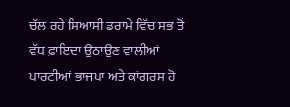ਚੱਲ ਰਹੇ ਸਿਆਸੀ ਡਰਾਮੇ ਵਿੱਚ ਸਭ ਤੋਂ ਵੱਧ ਫ਼ਾਇਦਾ ਉਠਾਉਣ ਵਾਲੀਆਂ ਪਾਰਟੀਆਂ ਭਾਜਪਾ ਅਤੇ ਕਾਂਗਰਸ ਹੋ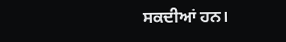ਸਕਦੀਆਂ ਹਨ।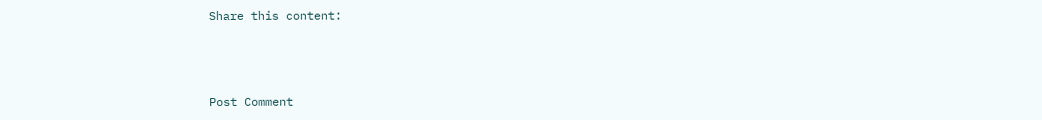Share this content:



Post Comment